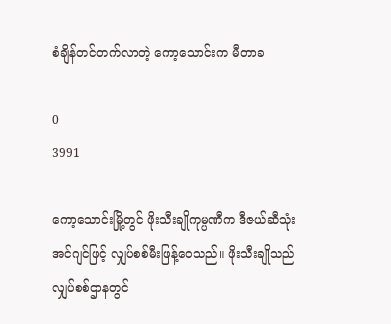စံချိန်တင်တက်လာတဲ့ ကော့သောင်းက မီတာခ

0
3991

ကော့သောင်းမြို့တွင် ဖိုးသီးချိုကုမ္ပဏီက ဒီဇယ်ဆီသုံးအင်ဂျင်ဖြင့် လျှပ်စစ်မီးဖြန့်ဝေသည်။ ဖိုးသီးချိုသည် လျှပ်စစ်ဌာနတွင်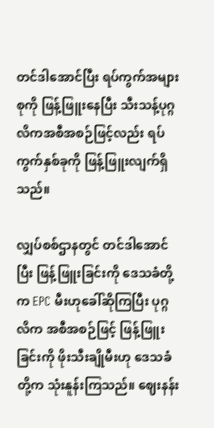တင်ဒါအောင်ပြီး ရပ်ကွက်အများစုကို ဖြန့်ဖြူးနေပြီး သီးသန့်ပုဂ္ဂလိကအစီအစဉ်ဖြင့်လည်း ရပ်ကွက်နှစ်ခုကို ဖြန့်ဖြူးလျက်ရှိသည်။

လျှပ်စစ်ဌာနတွင် တင်ဒါအောင်ပြီး ဖြန့်ဖြူးခြင်းကို ဒေသခံတို့က EPC မီးဟုခေါ်ဆိုကြပြီး ပုဂ္ဂလိက အစီအစဉ်ဖြင့် ဖြန့်ဖြူးခြင်းကို ဖိုးသီးချိုမီးဟု ဒေသခံတို့က သုံးနူန်းကြသည်။ ဈေးနန်း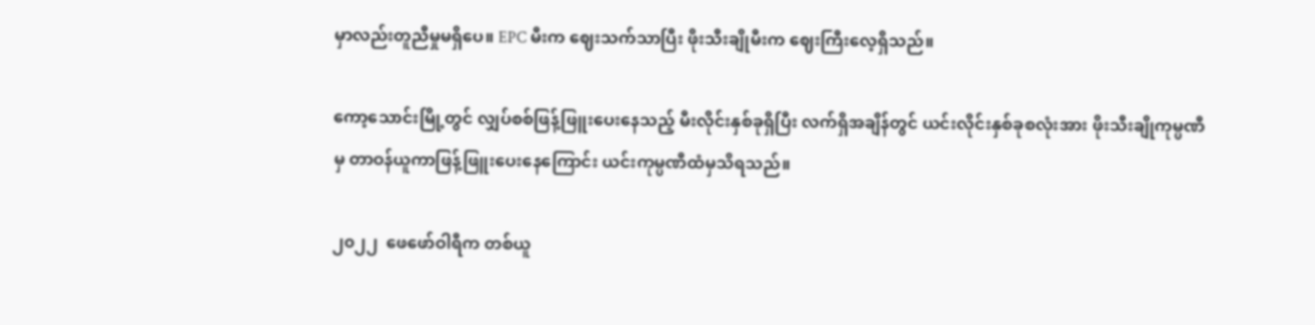မှာလည်းတူညီမှုမရှိပေ။ EPC မီးက ဈေးသက်သာပြီး ဖိုးသီးချိုမီးက ဈေးကြီးလေ့ရှိသည်။

ကော့သောင်းမြို့တွင် လျှပ်စစ်ဖြန့်ဖြူးပေးနေသည့် မီးလိုင်းနှစ်ခုရှိပြီး လက်ရှိအချိန်တွင် ယင်းလိုင်းနှစ်ခုစလုံးအား ဖိုးသီးချိုကုမ္ပဏီမှ တာဝန်ယူကာဖြန့်ဖြူးပေးနေကြောင်း ယင်းကုမ္ပဏီထံမှသိရသည်။

၂၀၂၂  ဖေဖော်ဝါရီက တစ်ယူ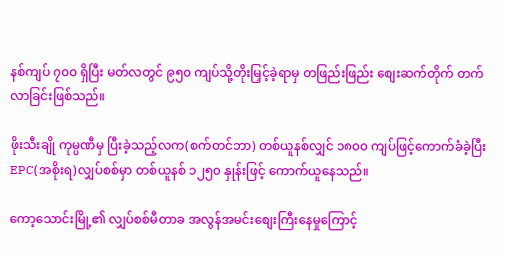နစ်ကျပ် ၇၀၀ ရှိပြီး မတ်လတွင် ၉၅၀ ကျပ်သို့တိုးမြှင့်ခဲ့ရာမှ တဖြည်းဖြည်း စျေးဆက်တိုက် တက်လာခြင်းဖြစ်သည်။

ဖိုးသီးချို ကုမ္ပဏီမှ ပြီးခဲ့သည့်လက(စက်တင်ဘာ) တစ်ယူနစ်လျှင် ၁၈၀၀ ကျပ်ဖြင့်ကောက်ခံခဲ့ပြီး EPC(အစိုးရ)လျှပ်စစ်မှာ တစ်ယူနစ် ၁၂၅၀ နှုန်းဖြင့် ကောက်ယူနေသည်။

ကော့သောင်းမြို့၏ လျှပ်စစ်မီတာခ အလွန်အမင်းစျေးကြီးနေမှုကြောင့်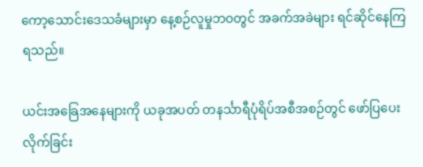ကော့သောင်းဒေသခံများမှာ နေ့စဉ်လူမှုဘဝတွင် အခက်အခဲများ ရင်ဆိုင်နေကြရသည်။

ယင်းအခြေအနေများကို ယခုအပတ် တနင်္သာရီပုံရိပ်အစီအစဉ်တွင် ဖော်ပြပေးလိုက်ခြင်း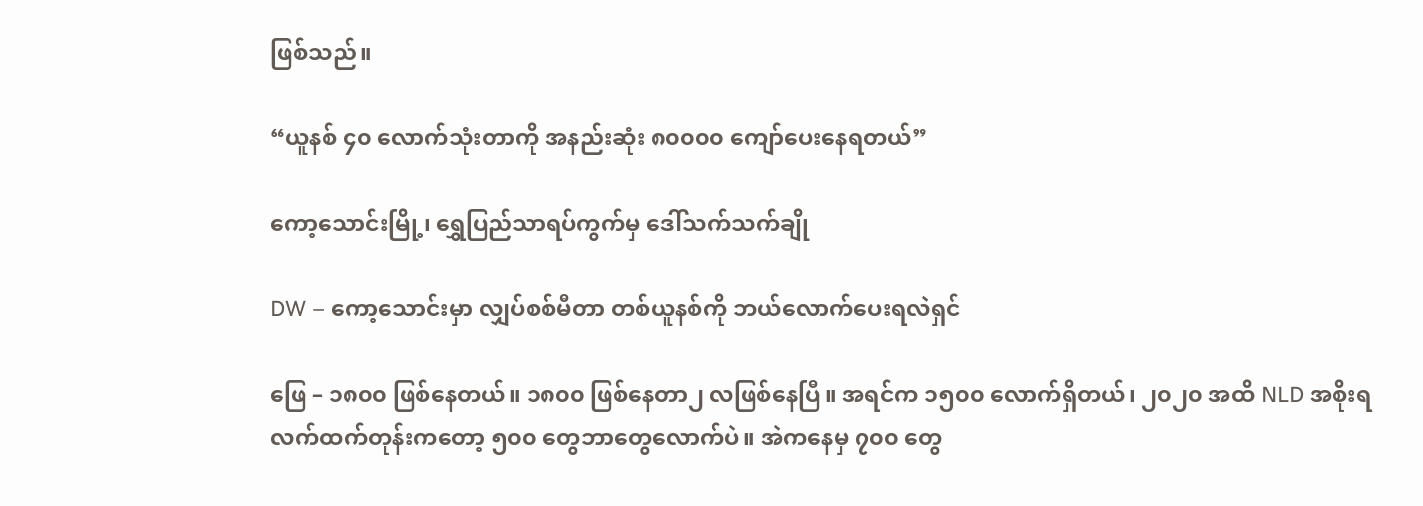ဖြစ်သည်။

“ယူနစ် ၄၀ လောက်သုံးတာကို အနည်းဆုံး ၈၀၀၀၀ ကျော်ပေးနေရတယ်”

ကော့သောင်းမြို့၊ ရွှေပြည်သာရပ်ကွက်မှ ဒေါ်သက်သက်ချို

DW – ကော့သောင်းမှာ လျှပ်စစ်မီတာ တစ်ယူနစ်ကို ဘယ်လောက်ပေးရလဲရှင်

ဖြေ – ၁၈၀၀ ဖြစ်နေတယ်။ ၁၈၀၀ ဖြစ်နေတာ၂ လဖြစ်နေပြီ။ အရင်က ၁၅၀၀ လောက်ရှိတယ်၊ ၂၀၂၀ အထိ NLD အစိုးရလက်ထက်တုန်းကတော့ ၅၀၀ တွေဘာတွေလောက်ပဲ။ အဲကနေမှ ၇၀၀ တွေ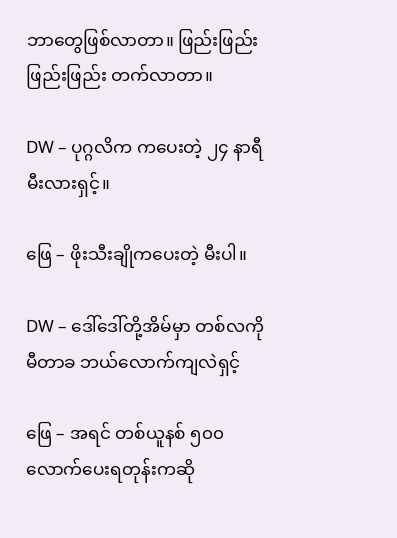ဘာတွေဖြစ်လာတာ။ ဖြည်းဖြည်း ဖြည်းဖြည်း တက်လာတာ။

DW – ပုဂ္ဂလိက ကပေးတဲ့ ၂၄ နာရီမီးလားရှင့်။

ဖြေ – ဖိုးသီးချိုကပေးတဲ့ မီးပါ။

DW – ဒေါ်ဒေါ်တို့အိမ်မှာ တစ်လကို မီတာခ ဘယ်လောက်ကျလဲရှင့်

ဖြေ – အရင် တစ်ယူနစ် ၅၀၀ လောက်ပေးရတုန်းကဆို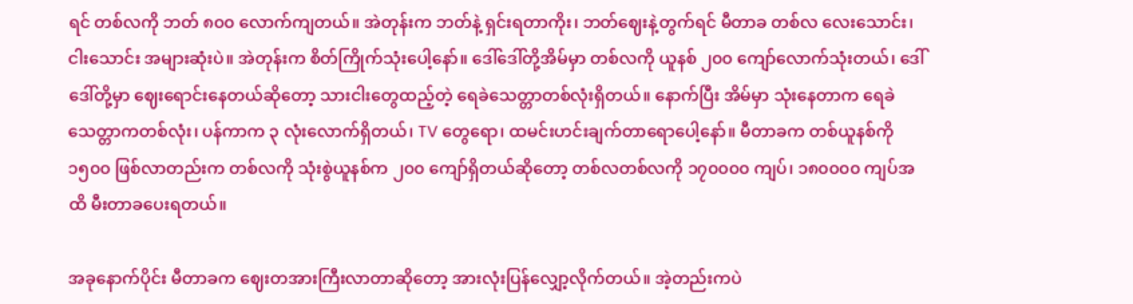ရင် တစ်လကို ဘတ် ၈၀၀ လောက်ကျတယ်။ အဲတုန်းက ဘတ်နဲ့ ရှင်းရတာကိုး၊ ဘတ်ဈေးနဲ့တွက်ရင် မီတာခ တစ်လ လေးသောင်း၊ ငါးသောင်း အများဆုံးပဲ။ အဲတုန်းက စိတ်ကြိုက်သုံးပေါ့နော်။ ဒေါ်ဒေါ်တို့အိမ်မှာ တစ်လကို ယူနစ် ၂၀၀ ကျော်လောက်သုံးတယ်၊ ဒေါ်ဒေါ်တို့မှာ ဈေးရောင်းနေတယ်ဆိုတော့ သားငါးတွေထည့်တဲ့ ရေခဲသေတ္တာတစ်လုံးရှိတယ်။ နောက်ပြီး အိမ်မှာ သုံးနေတာက ရေခဲသေတ္တာကတစ်လုံး၊ ပန်ကာက ၃ လုံးလောက်ရှိတယ်၊ TV တွေရော၊ ထမင်းဟင်းချက်တာရောပေါ့နော်။ မီတာခက တစ်ယူနစ်ကို ၁၅၀၀ ဖြစ်လာတည်းက တစ်လကို သုံးစွဲယူနစ်က ၂၀၀ ကျော်ရှိတယ်ဆိုတော့ တစ်လတစ်လကို ၁၇၀၀၀၀ ကျပ်၊ ၁၈၀၀၀၀ ကျပ်အထိ မီးတာခပေးရတယ်။

အခုနောက်ပိုင်း မီတာခက ဈေးတအားကြီးလာတာဆိုတော့ အားလုံးပြန်လျှော့လိုက်တယ်။ အဲ့တည်းကပဲ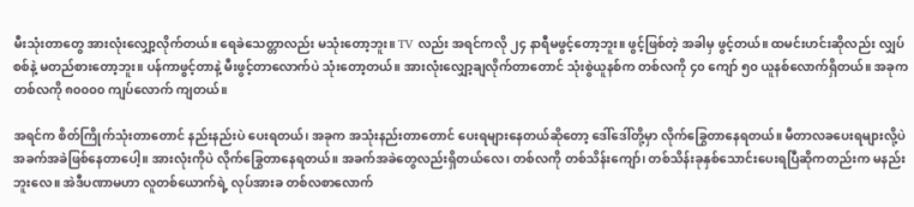မီးသုံးတာတွေ အားလုံးလျှော့လိုက်တယ်။ ရေခဲသေတ္တာလည်း မသုံးတော့ဘူး။ TV လည်း အရင်ကလို ၂၄ နာရီမဖွင့်တော့ဘူး။ ဖွင့်ဖြစ်တဲ့ အခါမှ ဖွင့်တယ်။ ထမင်းဟင်းဆိုလည်း လျှပ်စစ်နဲ့ မတည်စားတော့ဘူး။ ပန်ကာဖွင့်တာနဲ့ မီးဖွင့်တာလောက်ပဲ သုံးတော့တယ်။ အားလုံးလျှော့ချလိုက်တာတောင် သုံးစွဲယူနစ်က တစ်လကို ၄၀ ကျော် ၅၀ ယူနစ်လောက်ရှိတယ်။ အခုက တစ်လကို ၈၀၀၀၀ ကျပ်လောက် ကျတယ်။

အရင်က စိတ်ကြိုက်သုံးတာတောင် နည်းနည်းပဲ ပေးရတယ်၊ အခုက အသုံးနည်းတာတောင် ပေးရများနေတယ်ဆိုတော့ ဒေါ်ဒေါ်တို့မှာ လိုက်ခြွေတာနေရတယ်။ မီတာလခပေးရများလို့ပဲ အခက်အခဲဖြစ်နေတာပေါ့။ အားလုံးကိုပဲ လိုက်ခြွေတာနေရတယ်။ အခက်အခဲတွေလည်းရှိတယ်လေ၊ တစ်လကို တစ်သိန်းကျော်၊ တစ်သိန်းခုနှစ်သောင်းပေးရပြီဆိုကတည်းက မနည်းဘူးလေ။ အဲဒီပဏာမဟာ လူတစ်ယောက်ရဲ့ လုပ်အားခ တစ်လစာလောက်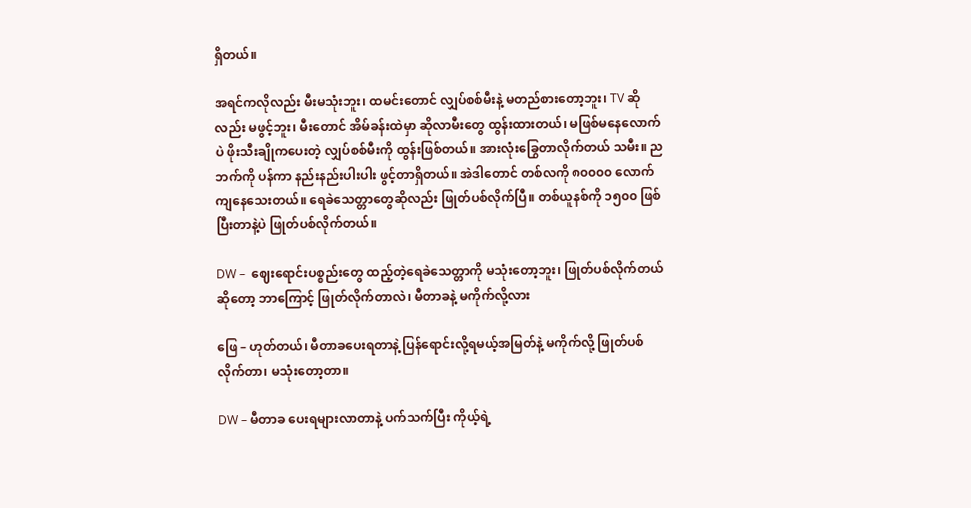ရှိတယ်။

အရင်ကလိုလည်း မီးမသုံးဘူး၊ ထမင်းတောင် လျှပ်စစ်မီးနဲ့ မတည်စားတော့ဘူး၊ TV ဆိုလည်း မဖွင့်ဘူး၊ မီးတောင် အိမ်ခန်းထဲမှာ ဆိုလာမီးတွေ ထွန်းထားတယ်၊ မဖြစ်မနေလောက်ပဲ ဖိုးသီးချိုကပေးတဲ့ လျှပ်စစ်မီးကို ထွန်းဖြစ်တယ်။ အားလုံးခြွေတာလိုက်တယ် သမီး။ ညဘက်ကို ပန်ကာ နည်းနည်းပါးပါး ဖွင့်တာရှိတယ်။ အဲဒါတောင် တစ်လကို ၈၀၀၀၀ လောက်ကျနေသေးတယ်။ ရေခဲသေတ္တာတွေဆိုလည်း ဖြုတ်ပစ်လိုက်ပြီ။ တစ်ယူနစ်ကို ၁၅၀၀ ဖြစ်ပြီးတာနဲ့ပဲ ဖြုတ်ပစ်လိုက်တယ်။

DW –  ဈေးရောင်းပစ္စည်းတွေ ထည့်တဲ့‌ရေခဲသေတ္တာကို မသုံးတော့ဘူး၊ ဖြုတ်ပစ်လိုက်တယ်ဆိုတော့ ဘာကြောင့် ဖြုတ်လိုက်တာလဲ၊ မီတာခနဲ့ မကိုက်လို့လား

ဖြေ – ဟုတ်တယ်၊ မီတာခပေးရတာနဲ့ ပြန်ရောင်းလို့ရမယ့်အမြတ်နဲ့ မကိုက်လို့ ဖြုတ်ပစ်လိုက်တာ၊ မသုံးတော့တာ။

DW – မီတာခ ပေးရများလာတာနဲ့ ပက်သက်ပြီး ကိုယ့်ရဲ့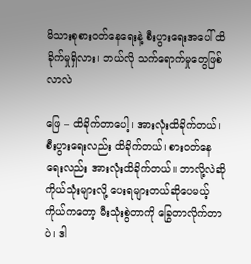မိသားစုစားဝတ်နေရေးနဲ့ စီးပွားရေးအပေါ် ထိခိုက်မှုရှိလား၊ ဘယ်လို သက်ရောက်မှုတွေဖြစ်လာလဲ

ဖြေ – ထိခိုက်တာပေါ့၊ အားလုံးထိခိုက်တယ်၊ စီးပွားရေးလည်း ထိခိုက်တယ်၊ စားဝတ်နေရေးလည်း အားလုံးထိခိုက်တယ်။ ဘာလို့လဲဆို ကိုယ်သုံးများလို့ ပေးရများတယ်ဆိုပေမယ့် ကိုယ်ကတော့ မီးသုံးစွဲတာကို ခြွေတာလိုက်တာပဲ၊ ဒါ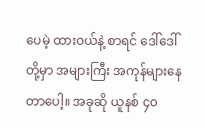ပေမဲ့ ထားဝယ်နဲ့ စာရင် ဒေါ်ဒေါ်တို့မှာ အများကြီး အကုန်များနေတာပေါ့။ အခုဆို ယူနစ် ၄၀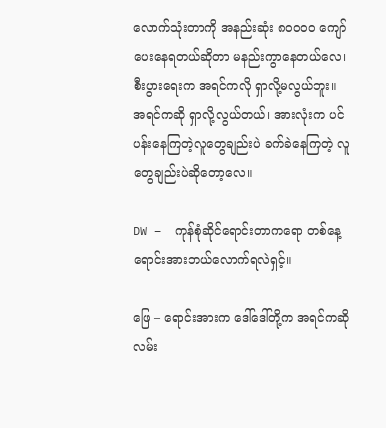လောက်သုံးတာကို အနည်းဆုံး ၈၀၀၀၀ ကျော်ပေးနေရတယ်ဆိုတာ မနည်းကွာနေတယ်လေ၊ စီးပွားရေးက အရင်ကလို ရှာလို့မလွယ်ဘူး။ အရင်ကဆို ရှာလို့လွယ်တယ်၊ အားလုံးက ပင်ပန်းနေကြတဲ့လူတွေချည်းပဲ ခက်ခဲနေကြတဲ့ လူတွေချည်းပဲဆိုတော့လေ။

DW –  ကုန်စုံဆိုင်ရောင်းတာကရော တစ်နေ့ ရောင်းအားဘယ်လောက်ရလဲရှင့်။

ဖြေ – ရောင်းအားက ဒေါ်ဒေါ်တို့က အရင်ကဆို လမ်း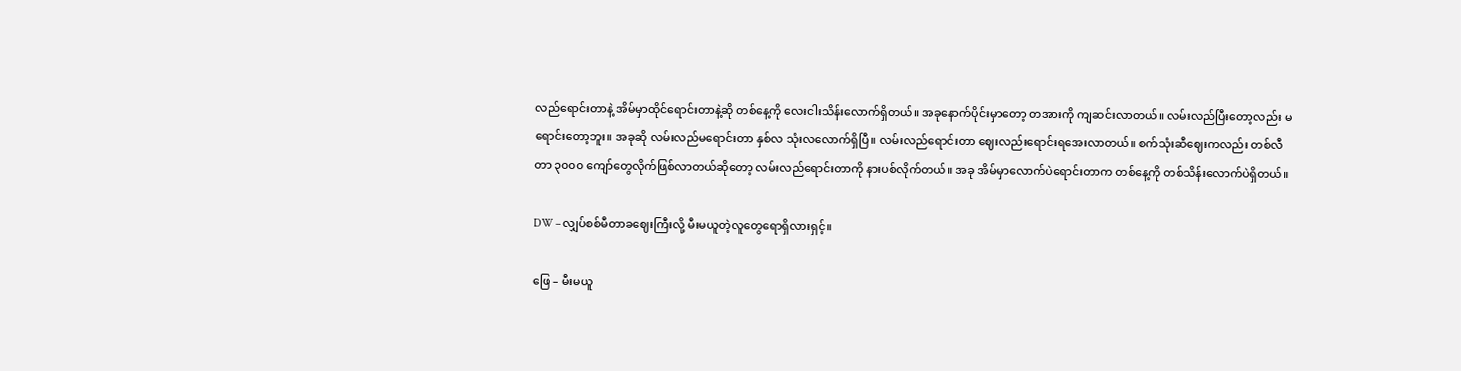လည်ရောင်းတာနဲ့ အိမ်မှာထိုင်ရောင်းတာနဲ့ဆို တစ်နေ့ကို လေးငါးသိန်းလောက်ရှိတယ်။ အခုနောက်ပိုင်းမှာတော့ တအားကို ကျဆင်းလာတယ်။ လမ်းလည်ပြီးတော့လည်း မရောင်းတော့ဘူး။ အခုဆို လမ်းလည်မရောင်းတာ နှစ်လ သုံးလလောက်ရှိပြီ။ လမ်းလည်ရောင်းတာ ဈေးလည်းရောင်းရအေးလာတယ်။ စက်သုံးဆီဈေးကလည်း တစ်လီတာ ၃၀၀၀ ကျော်တွေလိုက်ဖြစ်လာတယ်ဆိုတော့ လမ်းလည်ရောင်းတာကို နားပစ်လိုက်တယ်။ အခု အိမ်မှာလောက်ပဲရောင်းတာက တစ်နေ့ကို တစ်သိန်းလောက်ပဲရှိတယ်။

DW – လျှပ်စစ်မီတာခဈေးကြီးလို့ မီးမယူတဲ့လူတွေရောရှိလားရှင့်။

ဖြေ – မီးမယူ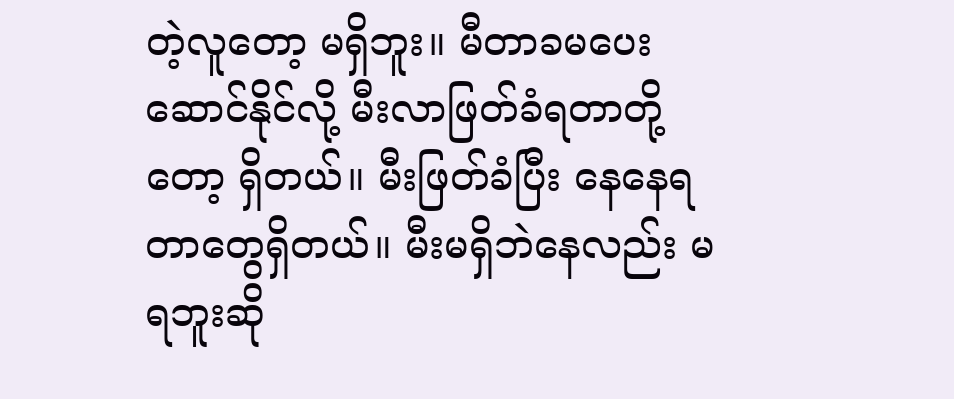တဲ့လူတော့ မရှိဘူး။ မီတာခမပေးဆောင်နိုင်လို့ မီးလာဖြတ်ခံရတာတို့တော့ ရှိတယ်။ မီးဖြတ်ခံပြီး နေနေရတာတွေရှိတယ်။ မီးမရှိဘဲနေလည်း မရဘူးဆို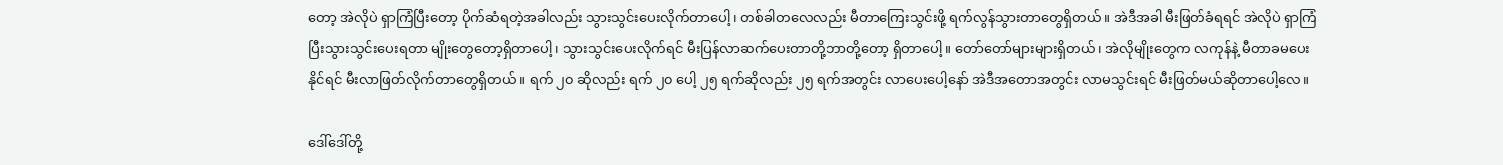တော့ အဲလိုပဲ ရှာကြံပြီးတော့ ပိုက်ဆံရတဲ့အခါလည်း သွားသွင်းပေးလိုက်တာပေါ့၊ တစ်ခါတလေလည်း မီတာကြေးသွင်းဖို့ ရက်လွန်သွားတာတွေရှိတယ်။ အဲဒီအခါ မီးဖြတ်ခံရရင် အဲလိုပဲ ရှာကြံပြီးသွားသွင်းပေးရတာ မျိုးတွေတော့ရှိတာပေါ့၊ သွားသွင်းပေးလိုက်ရင် မီးပြန်လာဆက်ပေးတာတို့ဘာတို့တော့ ရှိတာပေါ့။ တော်တော်များများရှိတယ်၊ အဲလိုမျိုးတွေက လကုန်နဲ့ မီတာခမပေးနိုင်ရင် မီးလာဖြတ်လိုက်တာတွေရှိတယ်။ ရက် ၂၀ ဆိုလည်း ရက် ၂၀ ပေါ့ ၂၅ ရက်ဆိုလည်း ၂၅ ရက်အတွင်း လာပေးပေါ့နော် အဲဒီအတောအတွင်း လာမသွင်းရင် မီးဖြတ်မယ်ဆိုတာပေါ့လေ။

ဒေါ်ဒေါ်တို့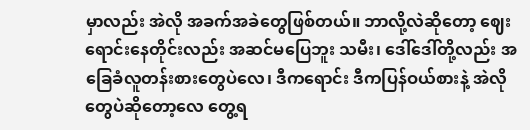မှာလည်း အဲလို အခက်အခဲတွေဖြစ်တယ်။ ဘာလို့လဲဆိုတော့ ဈေးရောင်းနေတိုင်းလည်း အဆင်မပြေဘူး သမီး၊ ဒေါ်ဒေါ်တို့လည်း အခြေခံလူတန်းစားတွေပဲလေ၊ ဒီကရောင်း ဒီကပြန်ဝယ်စားနဲ့ အဲလိုတွေပဲဆိုတော့လေ တွေ့ရ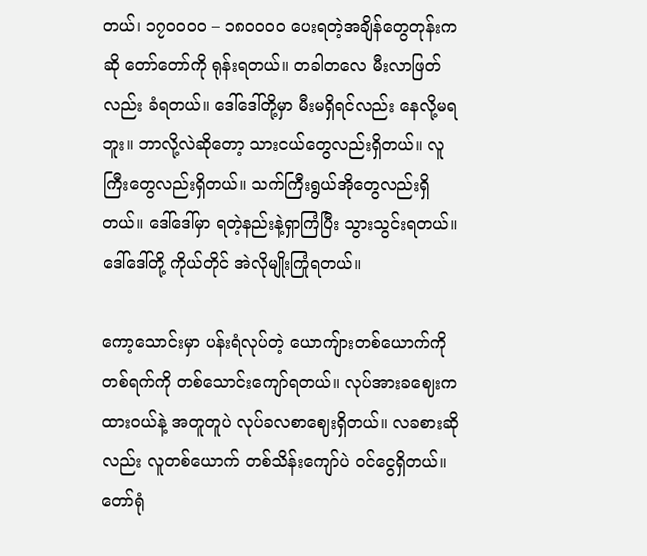တယ်၊ ၁၇၀၀၀၀ – ၁၈၀၀၀၀ ပေးရတဲ့အချိန်တွေတုန်းကဆို တော်တော်ကို ရုန်းရတယ်။ တခါတလေ မီးလာဖြတ်လည်း ခံရတယ်။ ဒေါ်ဒေါ်တို့မှာ မီးမရှိရင်လည်း နေလို့မရဘူး။ ဘာလို့လဲဆိုတော့ သားငယ်တွေလည်းရှိတယ်။ လူကြီးတွေလည်းရှိတယ်။ သက်ကြီးရွယ်အိုတွေလည်းရှိတယ်။ ဒေါ်ဒေါ်မှာ ရတဲ့နည်းနဲ့ရှာကြံပြီး သွားသွင်းရတယ်။ ဒေါ်ဒေါ်တို့ ကိုယ်တိုင် အဲလိုမျိုးကြုံရတယ်။

ကော့သောင်းမှာ ပန်းရံလုပ်တဲ့ ယောကျ်ားတစ်ယောက်ကို တစ်ရက်ကို တစ်သောင်းကျော်ရတယ်။ လုပ်အားခဈေးက ထားဝယ်နဲ့ အတူတူပဲ လုပ်ခလစာဈေးရှိတယ်။ လခစားဆိုလည်း လူတစ်ယောက် တစ်သိန်းကျော်ပဲ ဝင်ငွေရှိတယ်။ တော်ရုံ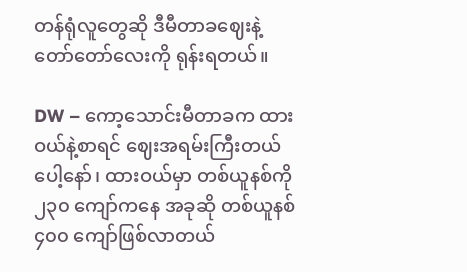တန်ရုံလူတွေဆို ဒီမီတာခဈေးနဲ့ တော်တော်လေးကို ရုန်းရတယ်။

DW – ကော့သောင်းမီတာခက ထားဝယ်နဲ့စာရင် ဈေးအရမ်းကြီးတယ်ပေါ့နော်၊ ထားဝယ်မှာ တစ်ယူနစ်ကို ၂၃၀ ကျော်ကနေ အခုဆို တစ်ယူနစ် ၄၀၀ ကျော်ဖြစ်လာတယ်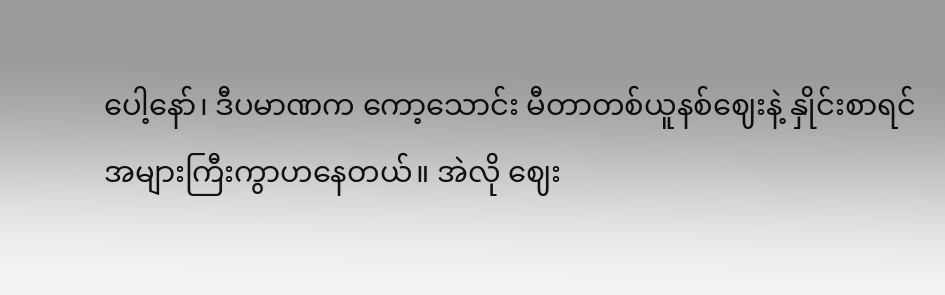ပေါ့နော်၊ ဒီပမာဏက ကော့သောင်း မီတာတစ်ယူနစ်ဈေးနဲ့ နှိုင်းစာရင် အများကြီးကွာဟနေတယ်။ အဲလို ဈေး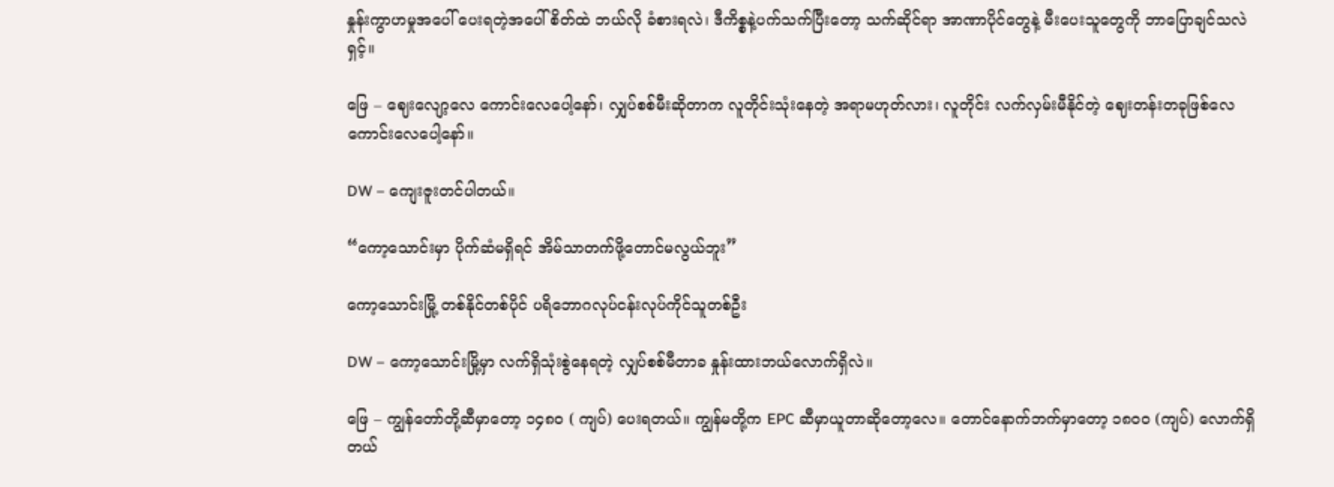နှုန်းကွာဟမှုအပေါ် ပေးရတဲ့အပေါ် စိတ်ထဲ ဘယ်လို ခံစားရလဲ၊ ဒီကိစ္စနဲ့ပက်သက်ပြီးတော့ သက်ဆိုင်ရာ အာဏာပိုင်တွေနဲ့ မီးပေးသူတွေကို ဘာပြောချင်သလဲရှင့်။

ဖြေ – ဈေးလျော့လေ ကောင်းလေပေါ့နော်၊ လျှပ်စစ်မီးဆိုတာက လူတိုင်းသုံးနေတဲ့ အရာမဟုတ်လား၊ လူတိုင်း လက်လှမ်းမီနိုင်တဲ့‌ ဈေးတန်းတခုဖြစ်လေ ကောင်းလေပေါ့နော်။

DW – ကျေးဇူးတင်ပါတယ်။

“ကော့သောင်းမှာ ပိုက်ဆံမရှိရင် အိမ်သာတက်ဖို့တောင်မလွယ်ဘူး”

ကော့သောင်းမြို့ တစ်နိုင်တစ်ပိုင် ပရိဘောဂလုပ်ငန်းလုပ်ကိုင်သူတစ်ဦး

DW – ကော့သောင်းမြို့မှာ လက်ရှိသုံးစွဲနေရတဲ့ လျှပ်စစ်မီတာခ နှုန်းထားဘယ်လောက်ရှိလဲ။

ဖြေ – ကျွန်‌တော်တို့ဆီမှာတော့ ၁၄၈၀ ( ကျပ်) ပေးရတယ်။ ကျွန်မတို့က EPC ဆီမှာယူတာဆိုတော့လေ။ တောင်နောက်ဘက်မှာတော့ ၁၈၀၀ (ကျပ်) လောက်ရှိတယ်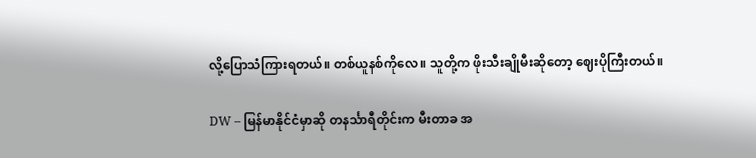လို့ပြောသံကြားရတယ်။ တစ်ယူနစ်ကိုလေ။ သူတို့က ဖိုးသီးချိုမီးဆိုတော့ ဈေးပိုကြီးတယ်။

DW – မြန်မာနိုင်ငံမှာ‌ဆို တနင်္သာရီတိုင်းက မီးတာခ အ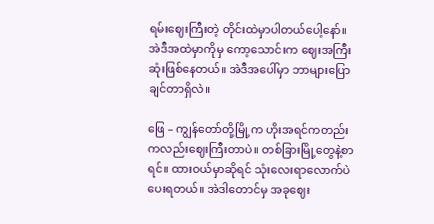ရမ်းဈေးကြီးတဲ့ တိုင်းထဲမှာပါတယ်ပေါ့နော်။ အဲဒီအထဲမှာကိုမှ ကော့သောင်းက ဈေးအကြီးဆုံးဖြစ်နေတယ်။ အဲဒီအပေါ်မှာ ဘာများပြောချင်တာရှိလဲ။

ဖြေ – ကျွန်‌တော်တို့မြို့က ဟိုးအရင်ကတည်းကလည်းဈေးကြီးတာပဲ။ တစ်ခြားမြို့တွေနဲ့စာရင်။ ထားဝယ်မှာဆိုရင် သုံးလေးရာလောက်ပဲပေးရတယ်။ အဲဒါတောင်မှ အခုဈေး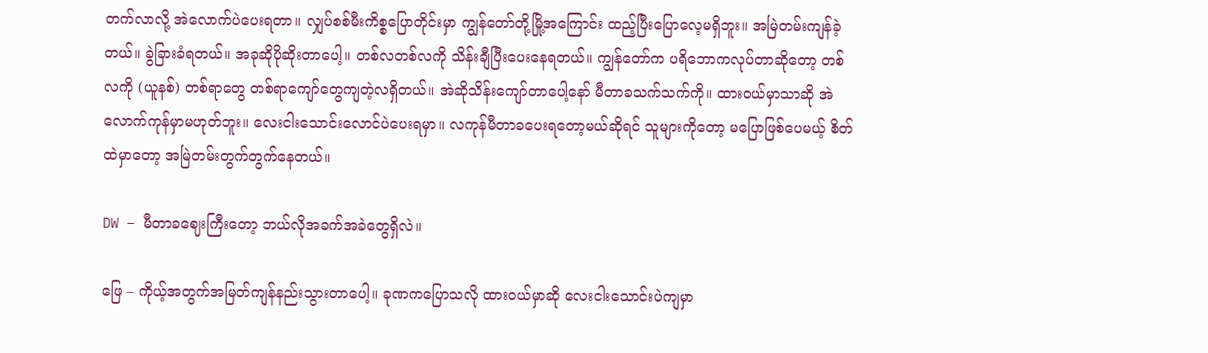တက်လာလို့ အဲလောက်ပဲပေးရတာ။ လျှပ်စစ်မီးကိစ္စပြောတိုင်းမှာ ကျွန်တော်တို့မြို့အကြောင်း ထည့်ပြီးပြောလေ့မရှိဘူး။ အမြဲတမ်းကျန်ခဲ့တယ်။ ခွဲခြားခံရတယ်။ အခုဆိုပိုဆိုးတာပေါ့။ တစ်လတစ်လကို သိန်းချီပြီးပေးနေရတယ်။ ကျွန်တော်က ပရိဘောကလုပ်တာဆိုတော့ တစ်လကို (ယူနစ်) တစ်ရာ‌တွေ တစ်ရာကျော်တွေကျတဲ့လရှိတယ်။ အဲဆိုသိန်းကျော်တာပေါ့နော် မီတာခသက်သက်ကို။ ထားဝယ်မှာသာဆို အဲလောက်ကုန်မှာမဟုတ်ဘူး။ လေးငါးသောင်းလောင်ပဲပေးရမှာ။ လကုန်မီတာခပေး‌ရတော့မယ်ဆိုရင် သူများကိုတော့ မပြောဖြစ်ပေမယ့် စိတ်ထဲမှာတော့ အမြဲတမ်းတွက်တွက်နေတယ်။

DW – မီတာခဈေးကြီးတော့ ဘယ်လိုအခက်အခဲတွေရှိလဲ။

ဖြေ – ကိုယ့်အတွက်အမြတ်ကျန်နည်းသွားတာပေါ့။ ခုဏကပြောသလို ထားဝယ်မှာဆို လေးငါးသောင်းပဲကျမှာ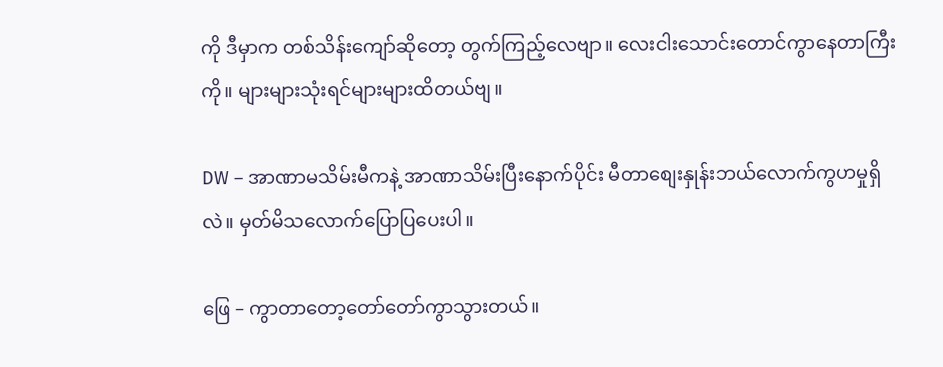ကို ဒီမှာက တစ်သိန်းကျော်ဆိုတော့ တွက်ကြည့်လေဗျာ။ လေးငါး‌သောင်းတောင်ကွာနေတာကြီးကို။ များများသုံးရင်များများထိတယ်ဗျ။

DW – အာဏာမသိမ်းမီကနဲ့ အာဏာသိမ်းပြီးနောက်ပိုင်း မီတာစျေးနှုန်းဘယ်လောက်ကွဟမှုရှိလဲ။ မှတ်မိသလောက်ပြောပြပေးပါ။

ဖြေ – ကွာတာတော့တော်တော်ကွာသွားတယ်။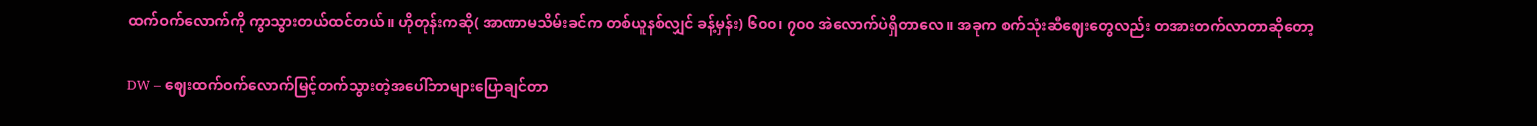ထက်ဝက်လောက်ကို ကွာသွားတယ်ထင်တယ်။ ဟိုတုန်းကဆို( အာဏာမသိမ်းခင်က တစ်ယူနစ်လျှင် ခန့်မှန်း) ၆၀၀၊ ၇၀၀ အဲလောက်ပဲရှိတာလေ။ အခုက စက်သုံးဆီဈေးတွေလည်း တအားတက်လာတာဆိုတော့

DW – ဈေးထက်ဝက်လောက်မြင့်တက်သွားတဲ့အပေါ်ဘာများပြောချင်တာ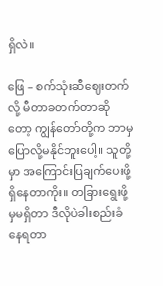ရှိလဲ။

ဖြေ – စက်သုံးဆီဈေးတက်လို့ မီတာခတက်တာဆိုတော့ ကျွန်တော်တို့က ဘာမှပြောလို့မနိုင်ဘူးပေါ့။ သူတို့မှာ အကြောင်းပြချက်ပေးဖို့ ရှိနေတာကိုး။ တခြားရွေးဖို့မှမရှိတာ ဒီလိုပဲခါးစည်းခံနေရတာ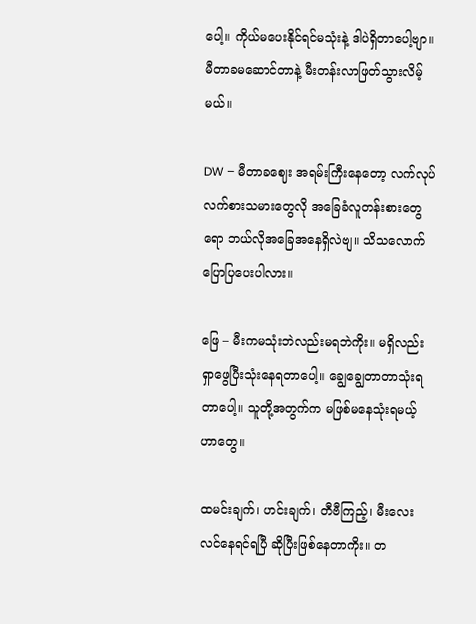ပေါ့။ ကိုယ်မပေးနိုင်ရင်မသုံးနဲ့ ဒါပဲရှိတာပေါ့ဗျာ။ မီတာခမဆောင်တာနဲ့ မီးတန်းလာဖြတ်သွားလိမ့်မယ်။

DW – မီတာခဈေး အရမ်းကြီးနေတော့ လက်လုပ်လက်စားသမားတွေလို အခြေခံလူတန်းစားတွေရော ဘယ်လိုအခြေအနေရှိလဲဗျ။ သိသလောက်ပြောပြပေးပါလား။

ဖြေ – မီးကမသုံးဘဲလည်းမရဘဲကိုး။ မရှိလည်းရှာဖွေပြီးသုံးနေရတာပေါ့။ ချွေချွေတာတာသုံးရတာပေါ့။ သူတို့အတွက်က မဖြစ်မနေသုံးရမယ့်ဟာ‌တွေ။

ထမင်းချက်၊ ဟင်းချက်၊ တီဗီကြည့်၊ မီးလေးလင်နေရင်ရပြီ ဆိုပြီးဖြစ်နေတာကိုး။ တ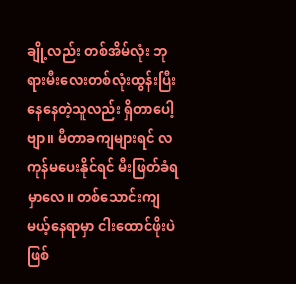ချို့လည်း တစ်အိမ်လုံး ဘုရားမီးလေးတစ်လုံးထွန်းပြီး နေနေတဲ့သူလည်း ရှိတာပေါ့ဗျာ။ မီတာခကျများရင် လကုန်မပေးနိုင်ရင် မီးဖြတ်ခံရမှာလေ။ ‌တစ်သောင်းကျမယ့်နေရာမှာ ငါးထောင်ဖိုးပဲဖြစ်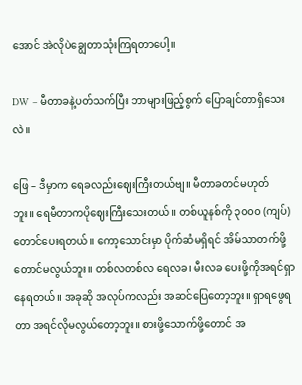အောင် အဲလိုပဲချွေတာသုံးကြရတာပေါ့။

DW – မီတာခနဲ့ပတ်သက်ပြီး ဘာများဖြည့်စွက် ပြောချင်တာရှိသေးလဲ။

ဖြေ – ဒီမှာက ရေခလည်းဈေးကြီးတယ်ဗျ။ မီတာခတင်မဟုတ်ဘူး။ ‌ရေမီတာကပိုဈေးကြီးသေးတယ်။ တစ်ယူနစ်ကို ၃၀၀၀ (ကျပ်) တောင်ပေးရတယ်။ ကော့သောင်းမှာ ပိုက်ဆံမရှိရင် အိမ်သာတက်ဖို့တောင်မလွယ်ဘူး။ တစ်လတစ်လ ရေလခ၊ မီးလခ ပေးဖို့ကိုအရင်ရှာနေရတယ်။ အခုဆို အလုပ်ကလည်း အဆင်ပြေတော့ဘူး။ ရှာရဖွေရတာ အရင်လိုမလွယ်တော့ဘူး။ စားဖို့သောက်ဖို့တောင် အ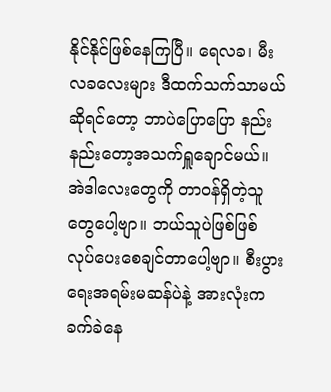နိုင်နိုင်ဖြစ်နေကြပြီ။ ရေလခ၊ မီးလခလေးများ ဒီထက်သက်သာမယ်ဆိုရင်တော့ ဘာပဲပြောပြော နည်းနည်းတော့အသက်ရှူချောင်မယ်။ အဲဒါလေးတွေကို တာဝန်ရှိတဲ့သူတွေပေါ့ဗျာ။ ဘယ်သူပဲဖြစ်ဖြစ် လုပ်ပေးစေချင်တာပေါ့ဗျာ။ စီးပွားရေးအရမ်းမဆန်ပဲနဲ့ အားလုံးကခက်ခဲနေ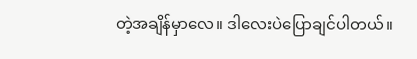တဲ့အချိန်မှာလေ။ ဒါလေးပဲပြောချင်ပါတယ်။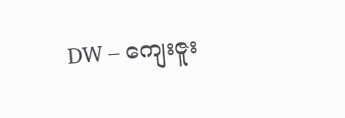DW – ကျေးဇူး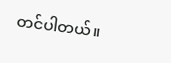တင်ပါတယ်။